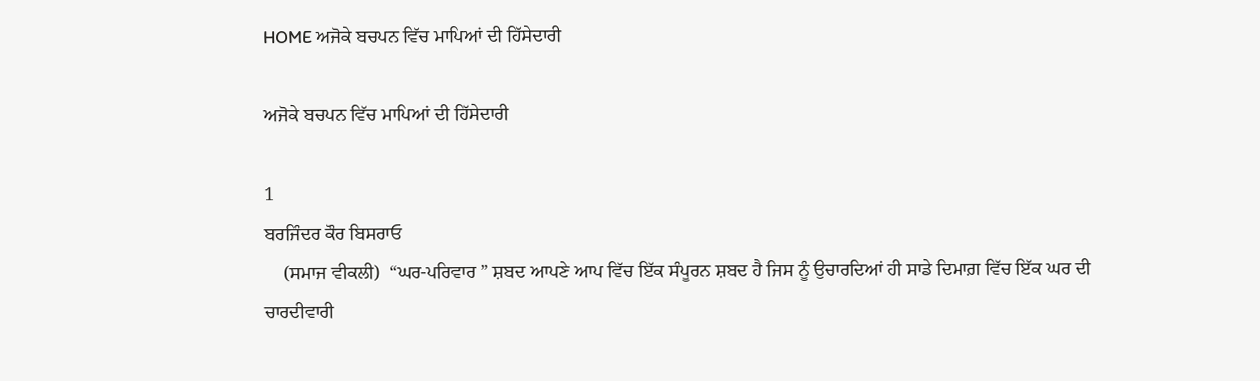HOME ਅਜੋਕੇ ਬਚਪਨ ਵਿੱਚ ਮਾਪਿਆਂ ਦੀ ਹਿੱਸੇਦਾਰੀ

ਅਜੋਕੇ ਬਚਪਨ ਵਿੱਚ ਮਾਪਿਆਂ ਦੀ ਹਿੱਸੇਦਾਰੀ

1
ਬਰਜਿੰਦਰ ਕੌਰ ਬਿਸਰਾਓ
    (ਸਮਾਜ ਵੀਕਲੀ)  “ਘਰ-ਪਰਿਵਾਰ ” ਸ਼ਬਦ ਆਪਣੇ ਆਪ ਵਿੱਚ ਇੱਕ ਸੰਪੂਰਨ ਸ਼ਬਦ ਹੈ ਜਿਸ ਨੂੰ ਉਚਾਰਦਿਆਂ ਹੀ ਸਾਡੇ ਦਿਮਾਗ਼ ਵਿੱਚ ਇੱਕ ਘਰ ਦੀ ਚਾਰਦੀਵਾਰੀ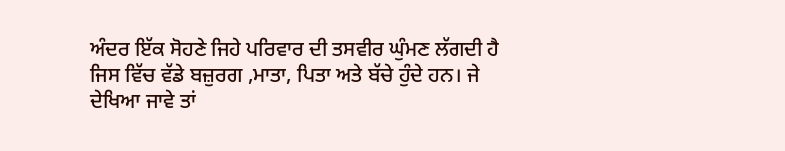ਅੰਦਰ ਇੱਕ ਸੋਹਣੇ ਜਿਹੇ ਪਰਿਵਾਰ ਦੀ ਤਸਵੀਰ ਘੁੰਮਣ ਲੱਗਦੀ ਹੈ ਜਿਸ ਵਿੱਚ ਵੱਡੇ ਬਜ਼ੁਰਗ ,ਮਾਤਾ, ਪਿਤਾ ਅਤੇ ਬੱਚੇ ਹੁੰਦੇ ਹਨ। ਜੇ ਦੇਖਿਆ ਜਾਵੇ ਤਾਂ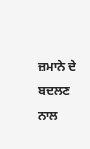ਜ਼ਮਾਨੇ ਦੇ ਬਦਲਣ ਨਾਲ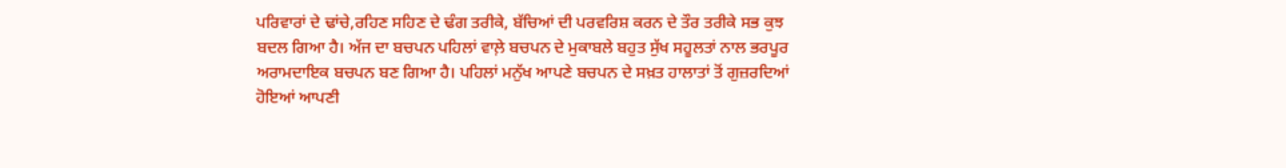ਪਰਿਵਾਰਾਂ ਦੇ ਢਾਂਚੇ,ਰਹਿਣ ਸਹਿਣ ਦੇ ਢੰਗ ਤਰੀਕੇ, ਬੱਚਿਆਂ ਦੀ ਪਰਵਰਿਸ਼ ਕਰਨ ਦੇ ਤੌਰ ਤਰੀਕੇ ਸਭ ਕੁਝ ਬਦਲ ਗਿਆ ਹੈ। ਅੱਜ ਦਾ ਬਚਪਨ ਪਹਿਲਾਂ ਵਾਲ਼ੇ ਬਚਪਨ ਦੇ ਮੁਕਾਬਲੇ ਬਹੁਤ ਸੁੱਖ ਸਹੂਲਤਾਂ ਨਾਲ ਭਰਪੂਰ ਅਰਾਮਦਾਇਕ ਬਚਪਨ ਬਣ ਗਿਆ ਹੈ। ਪਹਿਲਾਂ ਮਨੁੱਖ ਆਪਣੇ ਬਚਪਨ ਦੇ ਸਖ਼ਤ ਹਾਲਾਤਾਂ ਤੋਂ ਗੁਜ਼ਰਦਿਆਂ ਹੋਇਆਂ ਆਪਣੀ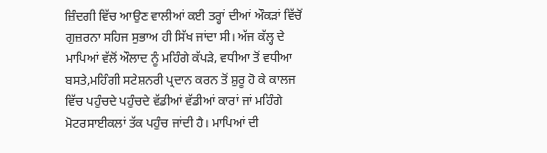ਜ਼ਿੰਦਗੀ ਵਿੱਚ ਆਉਣ ਵਾਲੀਆਂ ਕਈ ਤਰ੍ਹਾਂ ਦੀਆਂ ਔਕੜਾਂ ਵਿੱਚੋਂ ਗੁਜ਼ਰਨਾ ਸਹਿਜ ਸੁਭਾਅ ਹੀ ਸਿੱਖ ਜਾਂਦਾ ਸੀ। ਅੱਜ ਕੱਲ੍ਹ ਦੇ ਮਾਪਿਆਂ ਵੱਲੋਂ ਔਲਾਦ ਨੂੰ ਮਹਿੰਗੇ ਕੱਪੜੇ, ਵਧੀਆ ਤੋਂ ਵਧੀਆ ਬਸਤੇ,ਮਹਿੰਗੀ ਸਟੇਸ਼ਨਰੀ ਪ੍ਰਦਾਨ ਕਰਨ ਤੋਂ ਸ਼ੁਰੂ ਹੋ ਕੇ ਕਾਲਜ ਵਿੱਚ ਪਹੁੰਚਦੇ ਪਹੁੰਚਦੇ ਵੱਡੀਆਂ ਵੱਡੀਆਂ ਕਾਰਾਂ ਜਾਂ ਮਹਿੰਗੇ ਮੋਟਰਸਾਈਕਲਾਂ ਤੱਕ ਪਹੁੰਚ ਜਾਂਦੀ ਹੈ। ਮਾਪਿਆਂ ਦੀ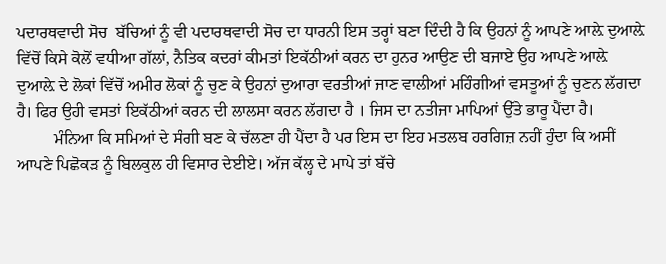ਪਦਾਰਥਵਾਦੀ ਸੋਚ  ਬੱਚਿਆਂ ਨੂੰ ਵੀ ਪਦਾਰਥਵਾਦੀ ਸੋਚ ਦਾ ਧਾਰਨੀ ਇਸ ਤਰ੍ਹਾਂ ਬਣਾ ਦਿੰਦੀ ਹੈ ਕਿ ਉਹਨਾਂ ਨੂੰ ਆਪਣੇ ਆਲ਼ੇ ਦੁਆਲ਼ੇ ਵਿੱਚੋਂ ਕਿਸੇ ਕੋਲੋਂ ਵਧੀਆ ਗੱਲਾਂ, ਨੈਤਿਕ ਕਦਰਾਂ ਕੀਮਤਾਂ ਇਕੱਠੀਆਂ ਕਰਨ ਦਾ ਹੁਨਰ ਆਉਣ ਦੀ ਬਜਾਏ ਉਹ ਆਪਣੇ ਆਲ਼ੇ ਦੁਆਲ਼ੇ ਦੇ ਲੋਕਾਂ ਵਿੱਚੋਂ ਅਮੀਰ ਲੋਕਾਂ ਨੂੰ ਚੁਣ ਕੇ ਉਹਨਾਂ ਦੁਆਰਾ ਵਰਤੀਆਂ ਜਾਣ ਵਾਲੀਆਂ ਮਹਿੰਗੀਆਂ ਵਸਤੂਆਂ ਨੂੰ ਚੁਣਨ ਲੱਗਦਾ ਹੈ। ਫਿਰ ਉਹੀ ਵਸਤਾਂ ਇਕੱਠੀਆਂ ਕਰਨ ਦੀ ਲਾਲਸਾ ਕਰਨ ਲੱਗਦਾ ਹੈ । ਜਿਸ ਦਾ ਨਤੀਜਾ ਮਾਪਿਆਂ ਉੱਤੇ ਭਾਰੂ ਪੈਂਦਾ ਹੈ।
         ਮੰਨਿਆ ਕਿ ਸਮਿਆਂ ਦੇ ਸੰਗੀ ਬਣ ਕੇ ਚੱਲਣਾ ਹੀ ਪੈਂਦਾ ਹੈ ਪਰ ਇਸ ਦਾ ਇਹ ਮਤਲਬ ਹਰਗਿਜ਼ ਨਹੀਂ ਹੁੰਦਾ ਕਿ ਅਸੀਂ ਆਪਣੇ ਪਿਛੋਕੜ ਨੂੰ ਬਿਲਕੁਲ ਹੀ ਵਿਸਾਰ ਦੇਈਏ। ਅੱਜ ਕੱਲ੍ਹ ਦੇ ਮਾਪੇ ਤਾਂ ਬੱਚੇ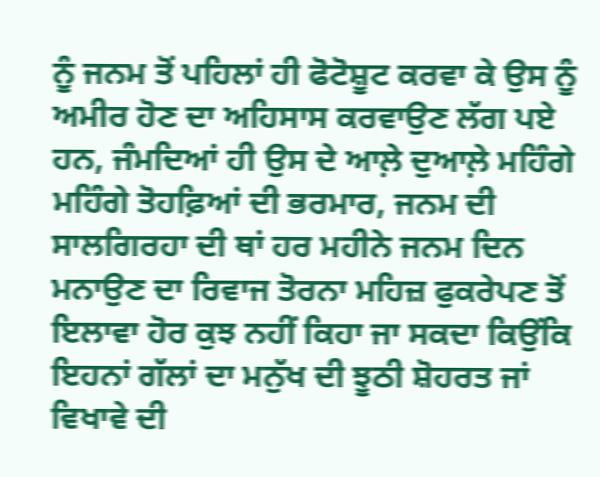ਨੂੰ ਜਨਮ ਤੋਂ ਪਹਿਲਾਂ ਹੀ ਫੋਟੋਸ਼ੂਟ ਕਰਵਾ ਕੇ ਉਸ ਨੂੰ ਅਮੀਰ ਹੋਣ ਦਾ ਅਹਿਸਾਸ ਕਰਵਾਉਣ ਲੱਗ ਪਏ ਹਨ, ਜੰਮਦਿਆਂ ਹੀ ਉਸ ਦੇ ਆਲ਼ੇ ਦੁਆਲ਼ੇ ਮਹਿੰਗੇ ਮਹਿੰਗੇ ਤੋਹਫ਼ਿਆਂ ਦੀ ਭਰਮਾਰ, ਜਨਮ ਦੀ ਸਾਲਗਿਰਹਾ ਦੀ ਥਾਂ ਹਰ ਮਹੀਨੇ ਜਨਮ ਦਿਨ ਮਨਾਉਣ ਦਾ ਰਿਵਾਜ ਤੋਰਨਾ ਮਹਿਜ਼ ਫੁਕਰੇਪਣ ਤੋਂ ਇਲਾਵਾ ਹੋਰ ਕੁਝ ਨਹੀਂ ਕਿਹਾ ਜਾ ਸਕਦਾ ਕਿਉਂਕਿ ਇਹਨਾਂ ਗੱਲਾਂ ਦਾ ਮਨੁੱਖ ਦੀ ਝੂਠੀ ਸ਼ੋਹਰਤ ਜਾਂ ਵਿਖਾਵੇ ਦੀ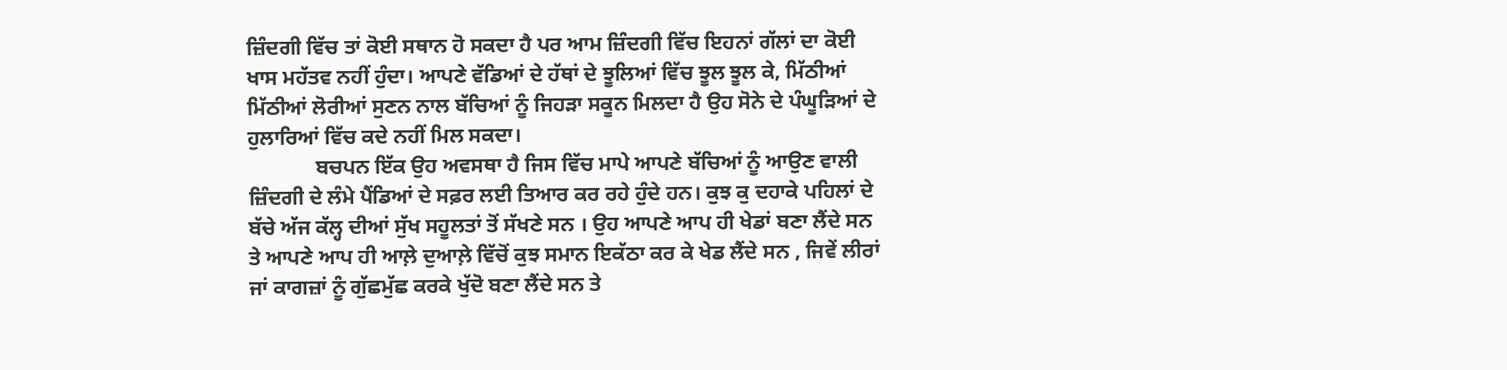ਜ਼ਿੰਦਗੀ ਵਿੱਚ ਤਾਂ ਕੋਈ ਸਥਾਨ ਹੋ ਸਕਦਾ ਹੈ ਪਰ ਆਮ ਜ਼ਿੰਦਗੀ ਵਿੱਚ ਇਹਨਾਂ ਗੱਲਾਂ ਦਾ ਕੋਈ ਖਾਸ ਮਹੱਤਵ ਨਹੀਂ ਹੁੰਦਾ। ਆਪਣੇ ਵੱਡਿਆਂ ਦੇ ਹੱਥਾਂ ਦੇ ਝੂਲਿਆਂ ਵਿੱਚ ਝੂਲ ਝੂਲ ਕੇ, ਮਿੱਠੀਆਂ ਮਿੱਠੀਆਂ ਲੋਰੀਆਂ ਸੁਣਨ ਨਾਲ ਬੱਚਿਆਂ ਨੂੰ ਜਿਹੜਾ ਸਕੂਨ ਮਿਲਦਾ ਹੈ ਉਹ ਸੋਨੇ ਦੇ ਪੰਘੂੜਿਆਂ ਦੇ ਹੁਲਾਰਿਆਂ ਵਿੱਚ ਕਦੇ ਨਹੀਂ ਮਿਲ ਸਕਦਾ।
             ਬਚਪਨ ਇੱਕ ਉਹ ਅਵਸਥਾ ਹੈ ਜਿਸ ਵਿੱਚ ਮਾਪੇ ਆਪਣੇ ਬੱਚਿਆਂ ਨੂੰ ਆਉਣ ਵਾਲੀ ਜ਼ਿੰਦਗੀ ਦੇ ਲੰਮੇ ਪੈਂਡਿਆਂ ਦੇ ਸਫ਼ਰ ਲਈ ਤਿਆਰ ਕਰ ਰਹੇ ਹੁੰਦੇ ਹਨ। ਕੁਝ ਕੁ ਦਹਾਕੇ ਪਹਿਲਾਂ ਦੇ ਬੱਚੇ ਅੱਜ ਕੱਲ੍ਹ ਦੀਆਂ ਸੁੱਖ ਸਹੂਲਤਾਂ ਤੋਂ ਸੱਖਣੇ ਸਨ । ਉਹ ਆਪਣੇ ਆਪ ਹੀ ਖੇਡਾਂ ਬਣਾ ਲੈਂਦੇ ਸਨ ਤੇ ਆਪਣੇ ਆਪ ਹੀ ਆਲ਼ੇ ਦੁਆਲ਼ੇ ਵਿੱਚੋਂ ਕੁਝ ਸਮਾਨ ਇਕੱਠਾ ਕਰ ਕੇ ਖੇਡ ਲੈਂਦੇ ਸਨ , ਜਿਵੇਂ ਲੀਰਾਂ ਜਾਂ ਕਾਗਜ਼ਾਂ ਨੂੰ ਗੁੱਛਮੁੱਛ ਕਰਕੇ ਖੁੱਦੋ ਬਣਾ ਲੈਂਦੇ ਸਨ ਤੇ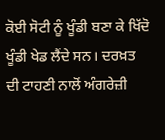ਕੋਈ ਸੋਟੀ ਨੂੰ ਖੂੰਡੀ ਬਣਾ ਕੇ ਖਿੱਦੋ ਖੂੰਡੀ ਖੇਡ ਲੈਂਦੇ ਸਨ। ਦਰਖ਼ਤ ਦੀ ਟਾਹਣੀ ਨਾਲੋਂ ਅੰਗਰੇਜ਼ੀ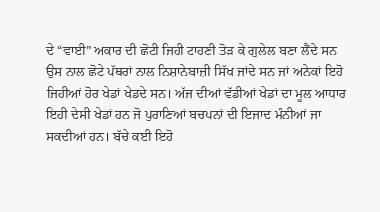ਦੇ “ਵਾਈ” ਅਕਾਰ ਦੀ ਛੋਟੀ ਜਿਹੀ ਟਾਹਣੀ ਤੋੜ ਕੇ ਗੁਲੇਲ ਬਣਾ ਲੈਂਦੇ ਸਨ ਉਸ ਨਾਲ ਛੋਟੇ ਪੱਥਰਾਂ ਨਾਲ ਨਿਸ਼ਾਨੇਬਾਜ਼ੀ ਸਿੱਖ ਜਾਂਦੇ ਸਨ ਜਾਂ ਅਨੇਕਾਂ ਇਹੋ ਜਿਹੀਆਂ ਹੋਰ ਖੇਡਾਂ ਖੇਡਦੇ ਸਨ। ਅੱਜ ਦੀਆਂ ਵੱਡੀਆਂ ਖੇਡਾਂ ਦਾ ਮੂਲ ਆਧਾਰ ਇਹੀ ਦੇਸੀ ਖੇਡਾਂ ਹਨ ਜੋ ਪੁਰਾਣਿਆਂ ਬਚਪਨਾਂ ਦੀ ਇਜਾਦ ਮੰਨੀਆਂ ਜਾ ਸਕਦੀਆਂ ਹਨ। ਬੱਚੇ ਕਈ ਇਹੋ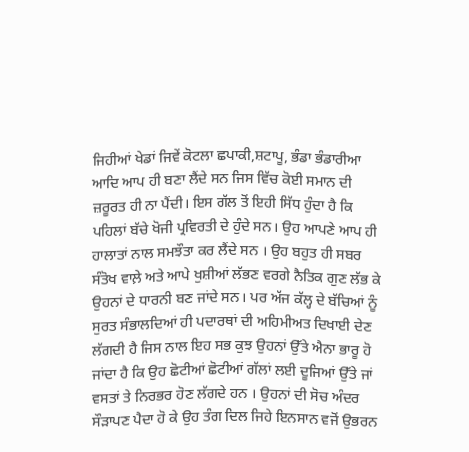ਜਿਹੀਆਂ ਖੇਡਾਂ ਜਿਵੇਂ ਕੋਟਲਾ ਛਪਾਕੀ,ਸ਼ਟਾਪੂ, ਭੰਡਾ ਭੰਡਾਰੀਆ ਆਦਿ ਆਪ ਹੀ ਬਣਾ ਲੈਂਦੇ ਸਨ ਜਿਸ ਵਿੱਚ ਕੋਈ ਸਮਾਨ ਦੀ ਜ਼ਰੂਰਤ ਹੀ ਨਾ ਪੈਂਦੀ। ਇਸ ਗੱਲ ਤੋਂ ਇਹੀ ਸਿੱਧ ਹੁੰਦਾ ਹੈ ਕਿ ਪਹਿਲਾਂ ਬੱਚੇ ਖੋਜੀ ਪ੍ਰਵਿਰਤੀ ਦੇ ਹੁੰਦੇ ਸਨ। ਉਹ ਆਪਣੇ ਆਪ ਹੀ ਹਾਲਾਤਾਂ ਨਾਲ ਸਮਝੌਤਾ ਕਰ ਲੈਂਦੇ ਸਨ । ਉਹ ਬਹੁਤ ਹੀ ਸਬਰ ਸੰਤੋਖ ਵਾਲ਼ੇ ਅਤੇ ਆਪੇ ਖੁਸ਼ੀਆਂ ਲੱਭਣ ਵਰਗੇ ਨੈਤਿਕ ਗੁਣ ਲੱਭ ਕੇ ਉਹਨਾਂ ਦੇ ਧਾਰਨੀ ਬਣ ਜਾਂਦੇ ਸਨ। ਪਰ ਅੱਜ ਕੱਲ੍ਹ ਦੇ ਬੱਚਿਆਂ ਨੂੰ ਸੁਰਤ ਸੰਭਾਲਦਿਆਂ ਹੀ ਪਦਾਰਥਾਂ ਦੀ ਅਹਿਮੀਅਤ ਦਿਖਾਈ ਦੇਣ ਲੱਗਦੀ ਹੈ ਜਿਸ ਨਾਲ ਇਹ ਸਭ ਕੁਝ ਉਹਨਾਂ ਉੱਤੇ ਐਨਾ ਭਾਰੂ ਹੋ ਜਾਂਦਾ ਹੈ ਕਿ ਉਹ ਛੋਟੀਆਂ ਛੋਟੀਆਂ ਗੱਲਾਂ ਲਈ ਦੂਜਿਆਂ ਉੱਤੇ ਜਾਂ ਵਸਤਾਂ ਤੇ ਨਿਰਭਰ ਹੋਣ ਲੱਗਦੇ ਹਨ । ਉਹਨਾਂ ਦੀ ਸੋਚ ਅੰਦਰ ਸੌੜਾਪਣ ਪੈਦਾ ਹੋ ਕੇ ਉਹ ਤੰਗ ਦਿਲ ਜਿਹੇ ਇਨਸਾਨ ਵਜੋਂ ਉਭਰਨ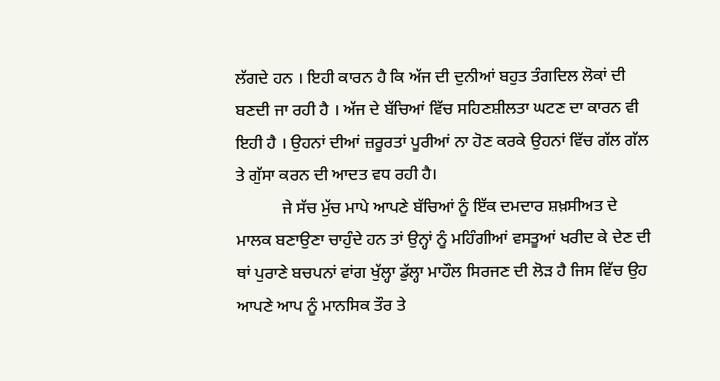ਲੱਗਦੇ ਹਨ । ਇਹੀ ਕਾਰਨ ਹੈ ਕਿ ਅੱਜ ਦੀ ਦੁਨੀਆਂ ਬਹੁਤ ਤੰਗਦਿਲ ਲੋਕਾਂ ਦੀ ਬਣਦੀ ਜਾ ਰਹੀ ਹੈ । ਅੱਜ ਦੇ ਬੱਚਿਆਂ ਵਿੱਚ ਸਹਿਣਸ਼ੀਲਤਾ ਘਟਣ ਦਾ ਕਾਰਨ ਵੀ ਇਹੀ ਹੈ । ਉਹਨਾਂ ਦੀਆਂ ਜ਼ਰੂਰਤਾਂ ਪੂਰੀਆਂ ਨਾ ਹੋਣ ਕਰਕੇ ਉਹਨਾਂ ਵਿੱਚ ਗੱਲ ਗੱਲ ਤੇ ਗੁੱਸਾ ਕਰਨ ਦੀ ਆਦਤ ਵਧ ਰਹੀ ਹੈ।
           ਜੇ ਸੱਚ ਮੁੱਚ ਮਾਪੇ ਆਪਣੇ ਬੱਚਿਆਂ ਨੂੰ ਇੱਕ ਦਮਦਾਰ ਸ਼ਖ਼ਸੀਅਤ ਦੇ ਮਾਲਕ ਬਣਾਉਣਾ ਚਾਹੁੰਦੇ ਹਨ ਤਾਂ ਉਨ੍ਹਾਂ ਨੂੰ ਮਹਿੰਗੀਆਂ ਵਸਤੂਆਂ ਖਰੀਦ ਕੇ ਦੇਣ ਦੀ ਥਾਂ ਪੁਰਾਣੇ ਬਚਪਨਾਂ ਵਾਂਗ ਖੁੱਲ੍ਹਾ ਡੁੱਲ੍ਹਾ ਮਾਹੌਲ ਸਿਰਜਣ ਦੀ ਲੋੜ ਹੈ ਜਿਸ ਵਿੱਚ ਉਹ ਆਪਣੇ ਆਪ ਨੂੰ ਮਾਨਸਿਕ ਤੌਰ ਤੇ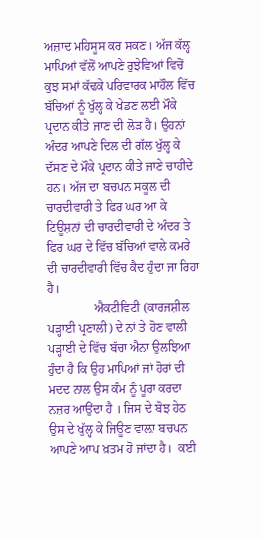ਅਜ਼ਾਦ ਮਹਿਸੂਸ ਕਰ ਸਕਣ। ਅੱਜ ਕੱਲ੍ਹ ਮਾਪਿਆਂ ਵੱਲੋਂ ਆਪਣੇ ਰੁਝੇਵਿਆਂ ਵਿਚੋਂ ਕੁਝ ਸਮਾਂ ਕੱਢਕੇ ਪਰਿਵਾਰਕ ਮਾਹੌਲ ਵਿੱਚ ਬੱਚਿਆਂ ਨੂੰ ਖੁੱਲ੍ਹ ਕੇ ਖੇਡਣ ਲਈ ਮੌਕੇ ਪ੍ਰਦਾਨ ਕੀਤੇ ਜਾਣ ਦੀ ਲੋੜ ਹੈ। ਉਹਨਾਂ ਅੰਦਰ ਆਪਣੇ ਦਿਲ ਦੀ ਗੱਲ ਖੁੱਲ੍ਹ ਕੇ ਦੱਸਣ ਦੇ ਮੌਕੇ ਪ੍ਰਦਾਨ ਕੀਤੇ ਜਾਣੇ ਚਾਹੀਦੇ ਹਨ। ਅੱਜ ਦਾ ਬਚਪਨ ਸਕੂਲ ਦੀ ਚਾਰਦੀਵਾਰੀ ਤੇ ਫਿਰ ਘਰ ਆ ਕੇ ਟਿਊਸ਼ਨਾਂ ਦੀ ਚਾਰਦੀਵਾਰੀ ਦੇ ਅੰਦਰ ਤੇ ਫਿਰ ਘਰ ਦੇ ਵਿੱਚ ਬੱਚਿਆਂ ਵਾਲੇ ਕਮਰੇ ਦੀ ਚਾਰਦੀਵਾਰੀ ਵਿੱਚ ਕੈਦ ਹੁੰਦਾ ਜਾ ਰਿਹਾ ਹੈ।
               ਐਕਟੀਵਿਟੀ (ਕਾਰਜਸ਼ੀਲ ਪੜ੍ਹਾਈ ਪ੍ਰਣਾਲੀ) ਦੇ ਨਾਂ ਤੇ ਹੋਣ ਵਾਲੀ ਪੜ੍ਹਾਈ ਦੇ ਵਿੱਚ ਬੱਚਾ ਐਨਾ ਉਲਝਿਆ ਹੁੰਦਾ ਹੈ ਕਿ ਉਹ ਮਾਪਿਆਂ ਜਾਂ ਹੋਰਾਂ ਦੀ ਮਦਦ ਨਾਲ ਉਸ ਕੰਮ ਨੂੰ ਪੂਰਾ ਕਰਦਾ ਨਜ਼ਰ ਆਉਂਦਾ ਹੈ । ਜਿਸ ਦੇ ਬੋਝ ਹੇਠ ਉਸ ਦੇ ਖੁੱਲ੍ਹ ਕੇ ਜਿਊਣ ਵਾਲ਼ਾ ਬਚਪਨ ਆਪਣੇ ਆਪ ਖ਼ਤਮ ਹੋ ਜਾਂਦਾ ਹੈ।  ਕਈ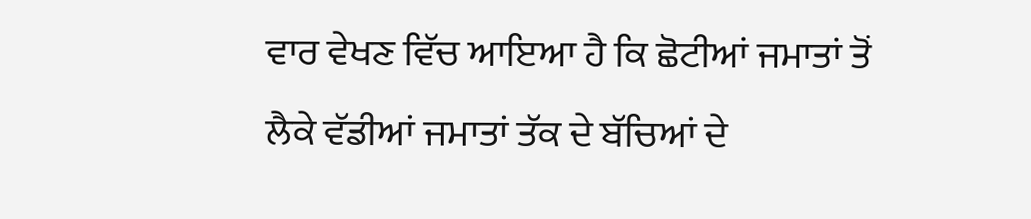ਵਾਰ ਵੇਖਣ ਵਿੱਚ ਆਇਆ ਹੈ ਕਿ ਛੋਟੀਆਂ ਜਮਾਤਾਂ ਤੋਂ ਲੈਕੇ ਵੱਡੀਆਂ ਜਮਾਤਾਂ ਤੱਕ ਦੇ ਬੱਚਿਆਂ ਦੇ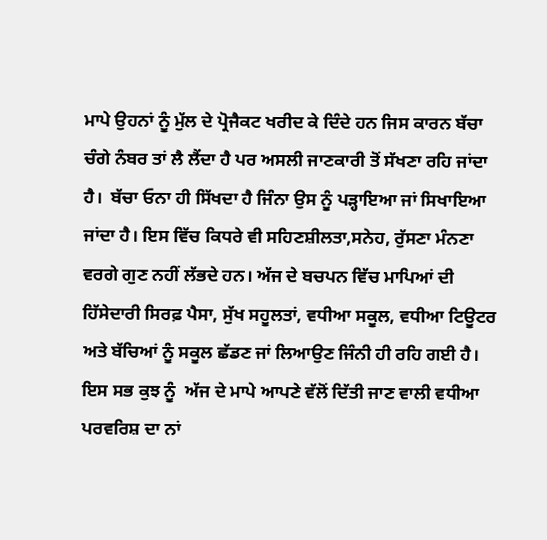ਮਾਪੇ ਉਹਨਾਂ ਨੂੰ ਮੁੱਲ ਦੇ ਪ੍ਰੋਜੈਕਟ ਖਰੀਦ ਕੇ ਦਿੰਦੇ ਹਨ ਜਿਸ ਕਾਰਨ ਬੱਚਾ ਚੰਗੇ ਨੰਬਰ ਤਾਂ ਲੈ ਲੈਂਦਾ ਹੈ ਪਰ ਅਸਲੀ ਜਾਣਕਾਰੀ ਤੋਂ ਸੱਖਣਾ ਰਹਿ ਜਾਂਦਾ ਹੈ।  ਬੱਚਾ ਓਨਾ ਹੀ ਸਿੱਖਦਾ ਹੈ ਜਿੰਨਾ ਉਸ ਨੂੰ ਪੜ੍ਹਾਇਆ ਜਾਂ ਸਿਖਾਇਆ ਜਾਂਦਾ ਹੈ। ਇਸ ਵਿੱਚ ਕਿਧਰੇ ਵੀ ਸਹਿਣਸ਼ੀਲਤਾ,ਸਨੇਹ, ਰੁੱਸਣਾ ਮੰਨਣਾ ਵਰਗੇ ਗੁਣ ਨਹੀਂ ਲੱਭਦੇ ਹਨ। ਅੱਜ ਦੇ ਬਚਪਨ ਵਿੱਚ ਮਾਪਿਆਂ ਦੀ ਹਿੱਸੇਦਾਰੀ ਸਿਰਫ਼ ਪੈਸਾ, ਸੁੱਖ ਸਹੂਲਤਾਂ, ਵਧੀਆ ਸਕੂਲ, ਵਧੀਆ ਟਿਊਟਰ ਅਤੇ ਬੱਚਿਆਂ ਨੂੰ ਸਕੂਲ ਛੱਡਣ ਜਾਂ ਲਿਆਉਣ ਜਿੰਨੀ ਹੀ ਰਹਿ ਗਈ ਹੈ। ਇਸ ਸਭ ਕੁਝ ਨੂੰ  ਅੱਜ ਦੇ ਮਾਪੇ ਆਪਣੇ ਵੱਲੋਂ ਦਿੱਤੀ ਜਾਣ ਵਾਲੀ ਵਧੀਆ ਪਰਵਰਿਸ਼ ਦਾ ਨਾਂ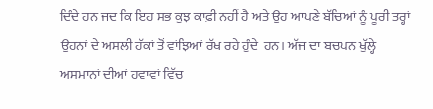ਦਿੰਦੇ ਹਨ ਜਦ ਕਿ ਇਹ ਸਭ ਕੁਝ ਕਾਫ਼ੀ ਨਹੀਂ ਹੈ ਅਤੇ ਉਹ ਆਪਣੇ ਬੱਚਿਆਂ ਨੂੰ ਪੂਰੀ ਤਰ੍ਹਾਂ ਉਹਨਾਂ ਦੇ ਅਸਲੀ ਹੱਕਾਂ ਤੋਂ ਵਾਂਝਿਆਂ ਰੱਖ ਰਹੇ ਹੁੰਦੇ  ਹਨ। ਅੱਜ ਦਾ ਬਚਪਨ ਖੁੱਲ੍ਹੇ ਅਸਮਾਨਾਂ ਦੀਆਂ ਹਵਾਵਾਂ ਵਿੱਚ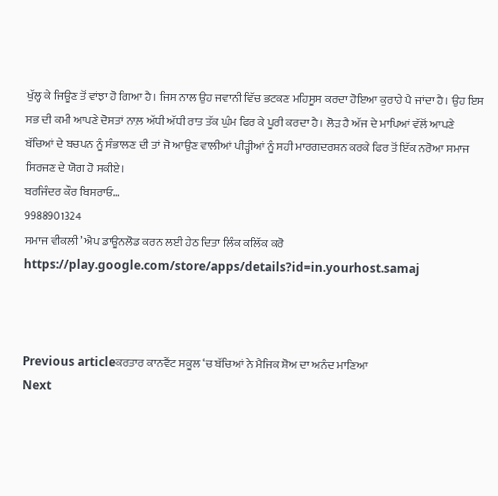ਖੁੱਲ੍ਹ ਕੇ ਜਿਊਣ ਤੋਂ ਵਾਂਝਾ ਹੋ ਗਿਆ ਹੈ। ਜਿਸ ਨਾਲ ਉਹ ਜਵਾਨੀ ਵਿੱਚ ਭਟਕਣ ਮਹਿਸੂਸ ਕਰਦਾ ਹੋਇਆ ਕੁਰਾਹੇ ਪੈ ਜਾਂਦਾ ਹੈ। ਉਹ ਇਸ ਸਭ ਦੀ ਕਮੀ ਆਪਣੇ ਦੋਸਤਾਂ ਨਾਲ਼ ਅੱਧੀ ਅੱਧੀ ਰਾਤ ਤੱਕ ਘੁੰਮ ਫਿਰ ਕੇ ਪੂਰੀ ਕਰਦਾ ਹੈ। ਲੋੜ ਹੈ ਅੱਜ ਦੇ ਮਾਪਿਆਂ ਵੱਲੋਂ ਆਪਣੇ ਬੱਚਿਆਂ ਦੇ ਬਚਪਨ ਨੂੰ ਸੰਭਾਲਣ ਦੀ ਤਾਂ ਜੋ ਆਉਣ ਵਾਲੀਆਂ ਪੀੜ੍ਹੀਆਂ ਨੂੰ ਸਹੀ ਮਾਰਗਦਰਸ਼ਨ ਕਰਕੇ ਫਿਰ ਤੋਂ ਇੱਕ ਨਰੋਆ ਸਮਾਜ ਸਿਰਜਣ ਦੇ ਯੋਗ ਹੋ ਸਕੀਏ।
ਬਰਜਿੰਦਰ ਕੌਰ ਬਿਸਰਾਓ…
9988901324
ਸਮਾਜ ਵੀਕਲੀ’ ਐਪ ਡਾਊਨਲੋਡ ਕਰਨ ਲਈ ਹੇਠ ਦਿਤਾ ਲਿੰਕ ਕਲਿੱਕ ਕਰੋ
https://play.google.com/store/apps/details?id=in.yourhost.samaj



Previous articleਕਰਤਾਰ ਕਾਨਵੈਂਟ ਸਕੂਲ ‘ਚ ਬੱਚਿਆਂ ਨੇ ਮੈਜਿਕ ਸ਼ੋਅ ਦਾ ਅਨੰਦ ਮਾਣਿਆ
Next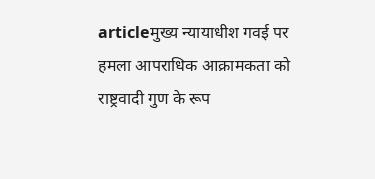articleमुख्य न्यायाधीश गवई पर हमला आपराधिक आक्रामकता को राष्ट्रवादी गुण के रूप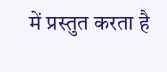में प्रस्तुत करता है